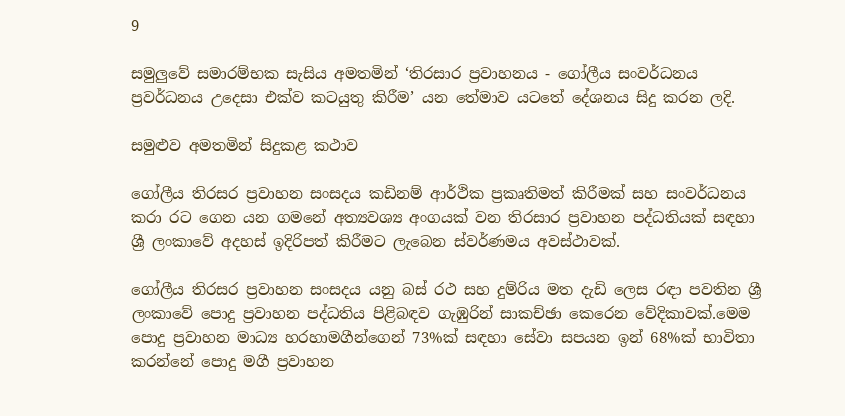9

සමුලුවේ සමාරම්භක සැසිය අමතමින් ‘තිරසාර ප්‍රවාහනය - ගෝලීය සංවර්ධනය ප්‍රවර්ධනය උදෙසා එක්ව කටයුතු කිරීම’ යන තේමාව යටතේ දේශනය සිදු කරන ලදි.

සමුළුව අමතමින් සිදුකළ කථාව

ගෝලීය තිරසර ප්‍රවාහන සංසදය කඩිනම් ආර්ථික ප්‍රකෘතිමත් කිරීමක් සහ සංවර්ධනය කරා රට ගෙන යන ගමනේ අත්‍යවශ්‍ය අංගයක් වන තිරසාර ප්‍රවාහන පද්ධතියක් සඳහා ශ්‍රී ලංකාවේ අදහස් ඉදිරිපත් කිරීමට ලැබෙන ස්වර්ණමය අවස්ථාවක්.

ගෝලීය තිරසර ප්‍රවාහන සංසදය යනු බස් රථ සහ දුම්රිය මත දැඩි ලෙස රඳා පවතින ශ්‍රී ලංකාවේ පොදු ප්‍රවාහන පද්ධතිය පිළිබඳව ගැඹුරින් සාකච්ඡා කෙරෙන වේදිකාවක්‌.මෙම පොදු ප්‍රවාහන මාධ්‍ය හරහාමගීන්ගෙන් 73%ක් සඳහා සේවා සපයන ඉන් 68%ක් භාවිතා කරන්නේ පොදු මගී ප්‍රවාහන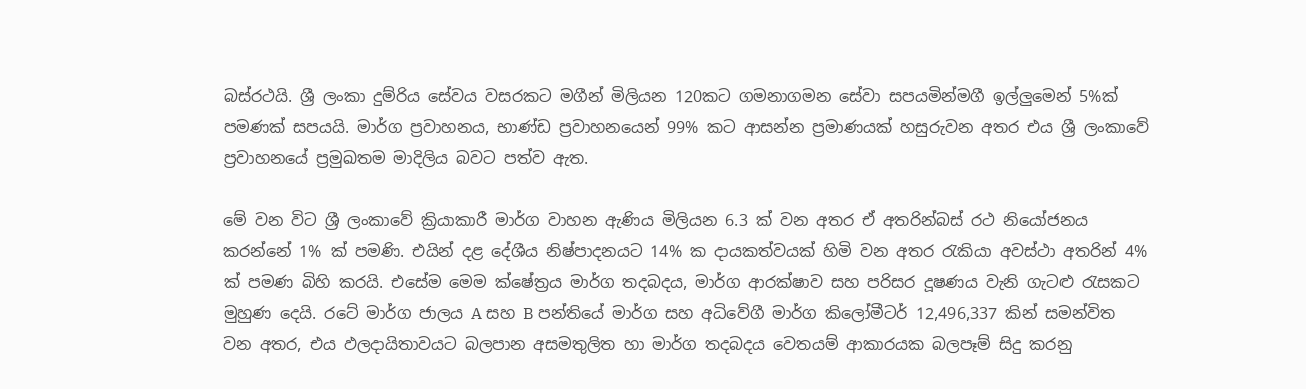බස්රථයි. ශ්‍රී ලංකා දුම්රිය සේවය වසරකට මගීන් මිලියන 120කට ගමනාගමන සේවා සපයමින්මගී ඉල්ලුමෙන් 5%ක් පමණක් සපයයි. මාර්ග ප්‍රවාහනය, භාණ්ඩ ප්‍රවාහනයෙන් 99% කට ආසන්න ප්‍රමාණයක් හසුරුවන අතර එය ශ්‍රී ලංකාවේ ප්‍රවාහනයේ ප්‍රමුඛතම මාදිලිය බවට පත්ව ඇත.

මේ වන විට ශ්‍රී ලංකාවේ ක්‍රියාකාරී මාර්ග වාහන ඇණිය මිලියන 6.3 ක් වන අතර ඒ අතරින්බස් රථ නියෝජනය කරන්නේ 1% ක් පමණි. එයින් දළ දේශීය නිෂ්පාදනයට 14% ක දායකත්වයක් හිමි වන අතර රැකියා අවස්ථා අතරින් 4% ක් පමණ බිහි කරයි. එසේම මෙම ක්ෂේත්‍රය මාර්ග තදබදය, මාර්ග ආරක්ෂාව සහ පරිසර දූෂණය වැනි ගැටළු රැසකට මුහුණ දෙයි. රටේ මාර්ග ජාලය A සහ B පන්තියේ මාර්ග සහ අධිවේගී මාර්ග කිලෝමීටර් 12,496,337 කින් සමන්විත වන අතර, එය ඵලදායිතාවයට බලපාන අසමතුලිත හා මාර්ග තදබදය වෙතයම් ආකාරයක බලපෑම් සිදු කරනු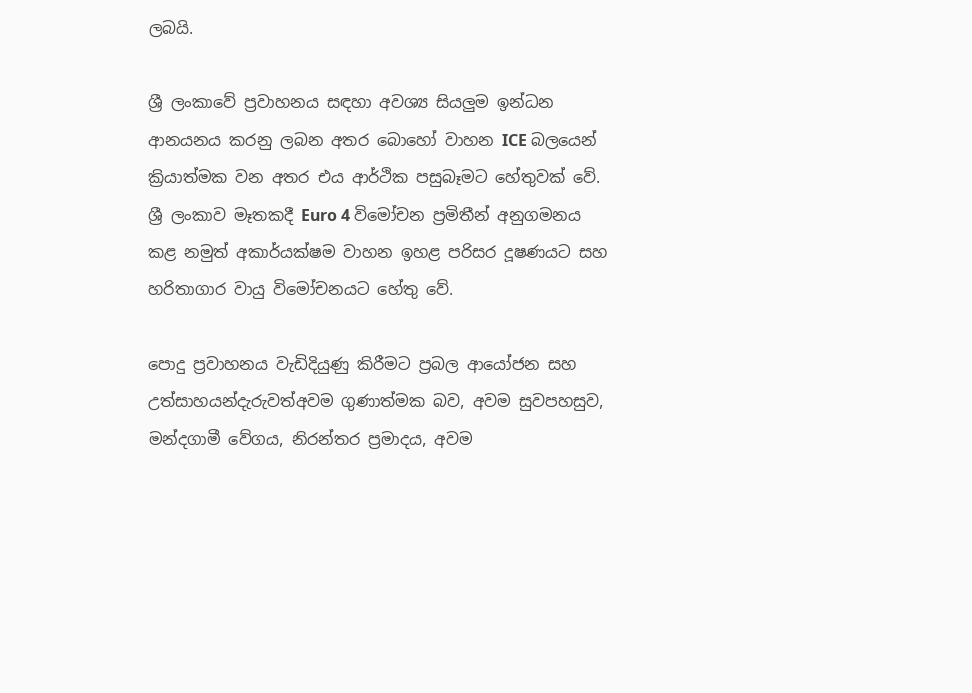ලබයි.

ශ්‍රී ලංකාවේ ප්‍රවාහනය සඳහා අවශ්‍ය සියලුම ඉන්ධන ආනයනය කරනු ලබන අතර බොහෝ වාහන ICE බලයෙන් ක්‍රියාත්මක වන අතර එය ආර්ථික පසුබෑමට හේතුවක් වේ. ශ්‍රී ලංකාව මෑතකදී Euro 4 විමෝචන ප්‍රමිතීන් අනුගමනය කළ නමුත් අකාර්යක්ෂම වාහන ඉහළ පරිසර දූෂණයට සහ හරිතාගාර වායු විමෝචනයට හේතු වේ.

පොදු ප්‍රවාහනය වැඩිදියුණු කිරීමට ප්‍රබල ආයෝජන සහ උත්සාහයන්දැරුවත්අවම ගුණාත්මක බව, අවම සුවපහසුව, මන්දගාමී වේගය, නිරන්තර ප්‍රමාදය, අවම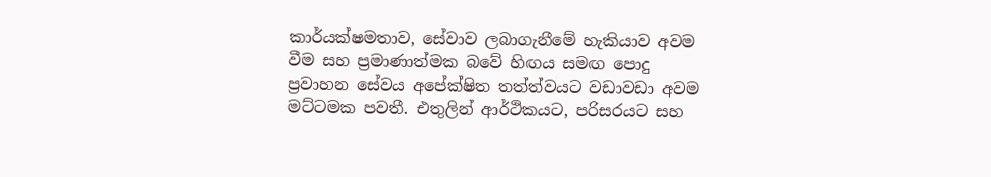කාර්යක්ෂමතාව, සේවාව ලබාගැනීමේ හැකියාව අවම වීම සහ ප්‍රමාණාත්මක බවේ හිඟය සමඟ පොදු ප්‍රවාහන සේවය අපේක්ෂිත තත්ත්වයට වඩාවඩා අවම මට්ටමක පවතී. එතුලින් ආර්ථිකයට, පරිසරයට සහ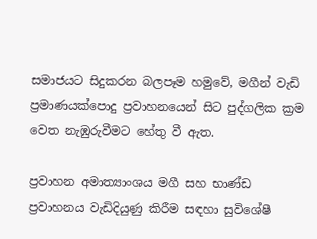සමාජයට සිදුකරන බලපෑම හමුවේ, මගීන් වැඩි ප්‍රමාණයක්පොදු ප්‍රවාහනයෙන් සිට පුද්ගලික ක්‍රම වෙත නැඹුරුවීමට හේතු වී ඇත.

ප්‍රවාහන අමාත්‍යාංශය මගී සහ භාණ්ඩ ප්‍රවාහනය වැඩිදියුණු කිරීම සඳහා සුවිශේෂී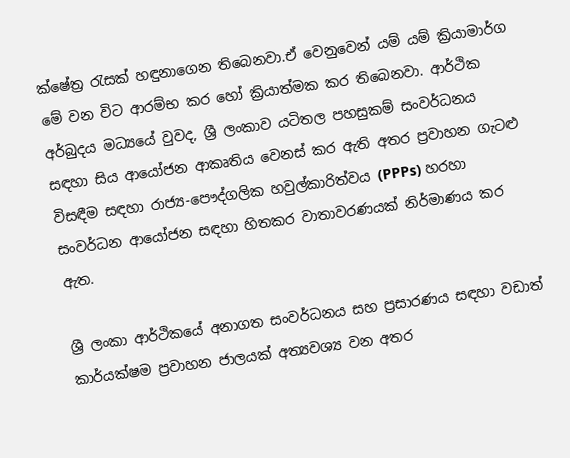ක්ෂේත්‍ර රැසක් හඳුනාගෙන තිබෙනවා.ඒ වෙනුවෙන් යම් යම් ක්‍රියාමාර්ග මේ වන විට ආරම්භ කර හෝ ක්‍රියාත්මක කර තිබෙනවා. ආර්ථික අර්බුදය මධ්‍යයේ වුවද, ශ්‍රී ලංකාව යටිතල පහසුකම් සංවර්ධනය සඳහා සිය ආයෝජන ආකෘතිය වෙනස් කර ඇති අතර ප්‍රවාහන ගැටළු විසඳීම සඳහා රාජ්‍ය-පෞද්ගලික හවුල්කාරිත්වය (PPPs) හරහා සංවර්ධන ආයෝජන සඳහා හිතකර වාතාවරණයක් නිර්මාණය කර ඇත.

ශ්‍රී ලංකා ආර්ථිකයේ අනාගත සංවර්ධනය සහ ප්‍රසාරණය සඳහා වඩාත් කාර්යක්ෂම ප්‍රවාහන ජාලයක් අත්‍යවශ්‍ය වන අතර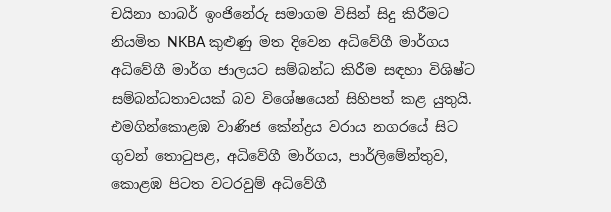චයිනා හාබර් ඉංජිනේරු සමාගම විසින් සිදු කිරීමට නියමිත NKBA කුළුණු මත දිවෙන අධිවේගී මාර්ගය අධිවේගී මාර්ග ජාලයට සම්බන්ධ කිරීම සඳහා විශිෂ්ට සම්බන්ධතාවයක් බව විශේෂයෙන් සිහිපත් කළ යුතුයි. එමගින්කොළඹ වාණිජ කේන්ද්‍රය වරාය නගරයේ සිට ගුවන් තොටුපළ, අධිවේගී මාර්ගය, පාර්ලිමේන්තුව, කොළඹ පිටත වටරවුම් අධිවේගී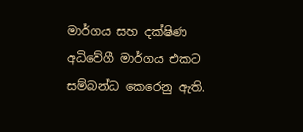මාර්ගය සහ දක්ෂිණ අධිවේගී මාර්ගය එකට සම්බන්ධ කෙරෙනු ඇති.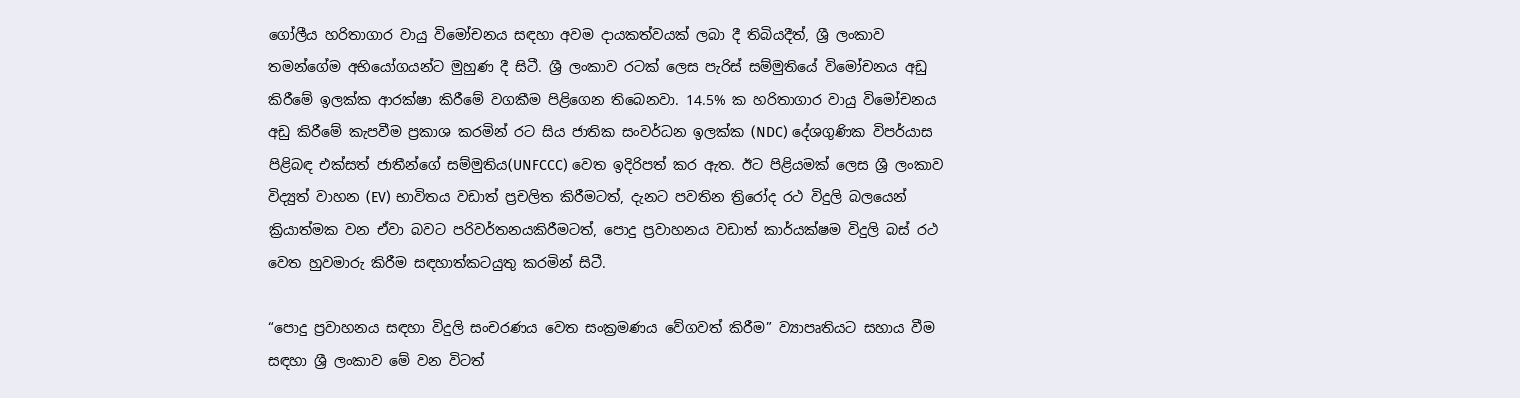ගෝලීය හරිතාගාර වායු විමෝචනය සඳහා අවම දායකත්වයක් ලබා දී තිබියදීත්, ශ්‍රී ලංකාව තමන්ගේම අභියෝගයන්ට මුහුණ දී සිටී. ශ්‍රී ලංකාව රටක් ලෙස පැරිස් සම්මුතියේ විමෝචනය අඩු කිරීමේ ඉලක්ක ආරක්ෂා කිරීමේ වගකීම පිළිගෙන තිබෙනවා. 14.5% ක හරිතාගාර වායු විමෝචනය අඩු කිරීමේ කැපවීම ප්‍රකාශ කරමින් රට සිය ජාතික සංවර්ධන ඉලක්ක (NDC) දේශගුණික විපර්යාස පිළිබඳ එක්සත් ජාතීන්ගේ සම්මුතිය(UNFCCC) වෙත ඉදිරිපත් කර ඇත. ඊට පිළියමක් ලෙස ශ්‍රී ලංකාව විද්‍යුත් වාහන (EV) භාවිතය වඩාත් ප්‍රචලිත කිරීමටත්, දැනට පවතින ත්‍රිරෝද රථ විදුලි බලයෙන් ක්‍රියාත්මක වන ඒවා බවට පරිවර්තනයකිරීමටත්, පොදු ප්‍රවාහනය වඩාත් කාර්යක්ෂම විදුලි බස් රථ වෙත හුවමාරු කිරීම සඳහාත්කටයුතු කරමින් සිටී.

“පොදු ප්‍රවාහනය සඳහා විදුලි සංචරණය වෙත සංක්‍රමණය වේගවත් කිරීම” ව්‍යාපෘතියට සහාය වීම සඳහා ශ්‍රී ලංකාව මේ වන විටත්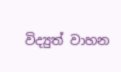විද්‍යුත් වාහන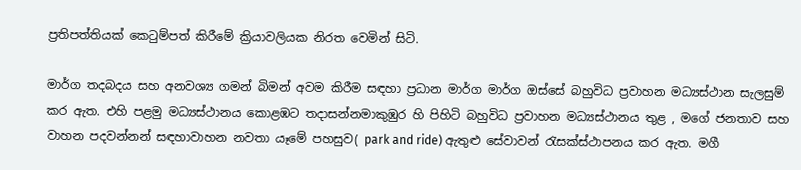ප්‍රතිපත්තියක් කෙටුම්පත් කිරීමේ ක්‍රියාවලියක නිරත වෙමින් සිටි.

මාර්ග තදබදය සහ අනවශ්‍ය ගමන් බිමන් අවම කිරීම සඳහා ප්‍රධාන මාර්ග මාර්ග ඔස්සේ බහුවිධ ප්‍රවාහන මධ්‍යස්ථාන සැලසුම් කර ඇත. එහි පළමු මධ්‍යස්ථානය කොළඹට තදාසන්නමාකුඹුර හි පිහිටි බහුවිධ ප්‍රවාහන මධ්‍යස්ථානය තුළ , මගේ ජනතාව සහ වාහන පදවන්නන් සඳහාවාහන නවතා යෑමේ පහසුව( park and ride) ඇතුළු සේවාවන් රැසක්ස්ථාපනය කර ඇත. මගී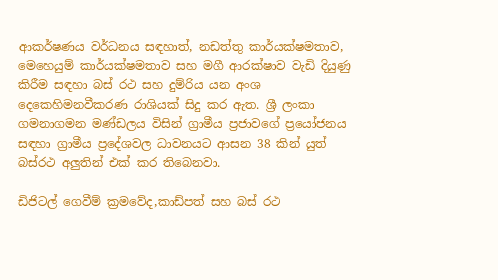ආකර්ෂණය වර්ධනය සඳහාත්, නඩත්තු කාර්යක්ෂමතාව, මෙහෙයුම් කාර්යක්ෂමතාව සහ මගී ආරක්ෂාව වැඩි දියුණු කිරීම සඳහා බස් රථ සහ දුම්රිය යන අංශ දෙකෙහිමනවීකරණ රාශියක් සිදු කර ඇත. ශ්‍රී ලංකා ගමනාගමන මණ්ඩලය විසින් ග්‍රාමීය ප්‍රජාවගේ ප්‍රයෝජනය සඳහා ග්‍රාමීය ප්‍රදේශවල ධාවනයට ආසන 38 කින් යුත් බස්රථ අලුතින් එක් කර තිබෙනවා.

ඩිජිටල් ගෙවීම් ක්‍රමවේද,කාඩ්පත් සහ බස් රථ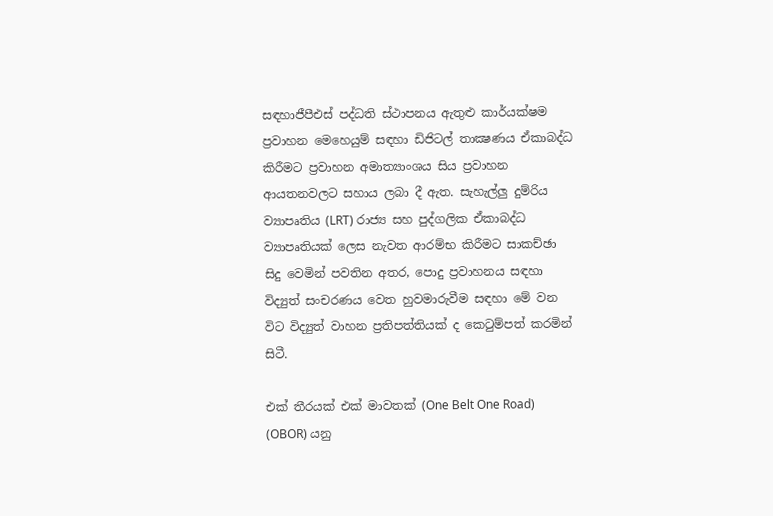සඳහාජීපීඑස් පද්ධති ස්ථාපනය ඇතුළු කාර්යක්ෂම ප්‍රවාහන මෙහෙයුම් සඳහා ඩිජිටල් තාක්‍ෂණය ඒකාබද්ධ කිරීමට ප්‍රවාහන අමාත්‍යාංශය සිය ප්‍රවාහන ආයතනවලට සහාය ලබා දී ඇත. සැහැල්ලු දුම්රිය ව්‍යාපෘතිය (LRT) රාජ්‍ය සහ පුද්ගලික ඒකාබද්ධ ව්‍යාපෘතියක් ලෙස නැවත ආරම්භ කිරීමට සාකච්ඡා සිදු වෙමින් පවතින අතර, පොදු ප්‍රවාහනය සඳහා විද්‍යුත් සංචරණය වෙත හුවමාරුවීම සඳහා මේ වන විට විද්‍යුත් වාහන ප්‍රතිපත්තියක් ද කෙටුම්පත් කරමින් සිටී.

එක් තීරයක් එක් මාවතක් (One Belt One Road) (OBOR) යනු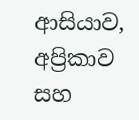ආසියාව, අප්‍රිකාව සහ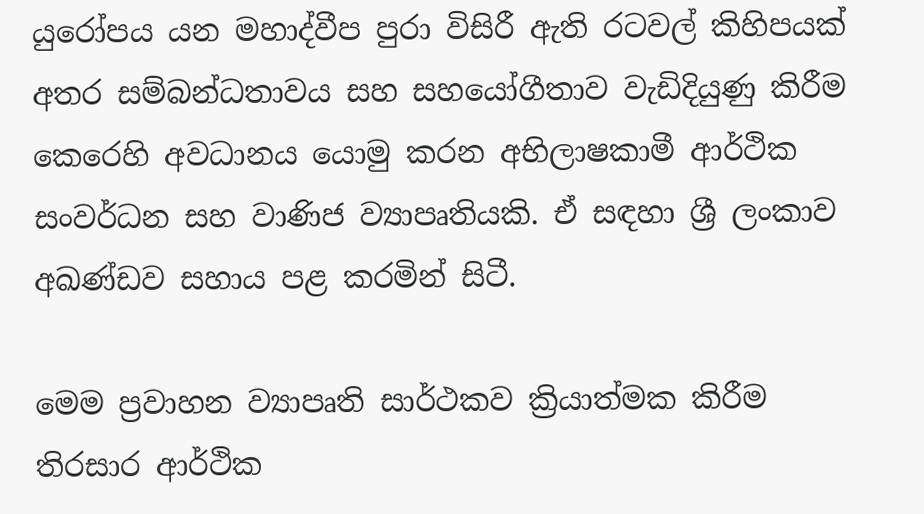යුරෝපය යන මහාද්වීප පුරා විසිරී ඇති රටවල් කිහිපයක් අතර සම්බන්ධතාවය සහ සහයෝගීතාව වැඩිදියුණු කිරීම කෙරෙහි අවධානය යොමු කරන අභිලාෂකාමී ආර්ථික සංවර්ධන සහ වාණිජ ව්‍යාපෘතියකි. ඒ සඳහා ශ්‍රී ලංකාව අඛණ්ඩව සහාය පළ කරමින් සිටී.

මෙම ප්‍රවාහන ව්‍යාපෘති සාර්ථකව ක්‍රියාත්මක කිරීම තිරසාර ආර්ථික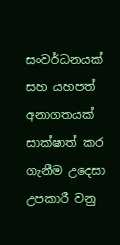සංවර්ධනයක් සහ යහපත් අනාගතයක් සාක්ෂාත් කර ගැනීම උදෙසා උපකාරී වනු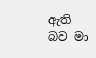ඇති බව මා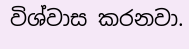විශ්වාස කරනවා.